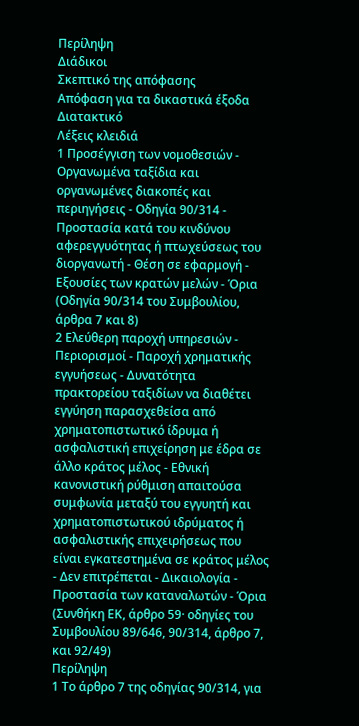Περίληψη
Διάδικοι
Σκεπτικό της απόφασης
Απόφαση για τα δικαστικά έξοδα
Διατακτικό
Λέξεις κλειδιά
1 Προσέγγιση των νομοθεσιών - Οργανωμένα ταξίδια και οργανωμένες διακοπές και περιηγήσεις - Οδηγία 90/314 - Προστασία κατά του κινδύνου αφερεγγυότητας ή πτωχεύσεως του διοργανωτή - Θέση σε εφαρμογή - Εξουσίες των κρατών μελών - Όρια
(Οδηγία 90/314 του Συμβουλίου, άρθρα 7 και 8)
2 Ελεύθερη παροχή υπηρεσιών - Περιορισμοί - Παροχή χρηματικής εγγυήσεως - Δυνατότητα πρακτορείου ταξιδίων να διαθέτει εγγύηση παρασχεθείσα από χρηματοπιστωτικό ίδρυμα ή ασφαλιστική επιχείρηση με έδρα σε άλλο κράτος μέλος - Εθνική κανονιστική ρύθμιση απαιτούσα συμφωνία μεταξύ του εγγυητή και χρηματοπιστωτικού ιδρύματος ή ασφαλιστικής επιχειρήσεως που είναι εγκατεστημένα σε κράτος μέλος - Δεν επιτρέπεται - Δικαιολογία - Προστασία των καταναλωτών - Όρια
(Συνθήκη ΕΚ, άρθρο 59· οδηγίες του Συμβουλίου 89/646, 90/314, άρθρο 7, και 92/49)
Περίληψη
1 Το άρθρο 7 της οδηγίας 90/314, για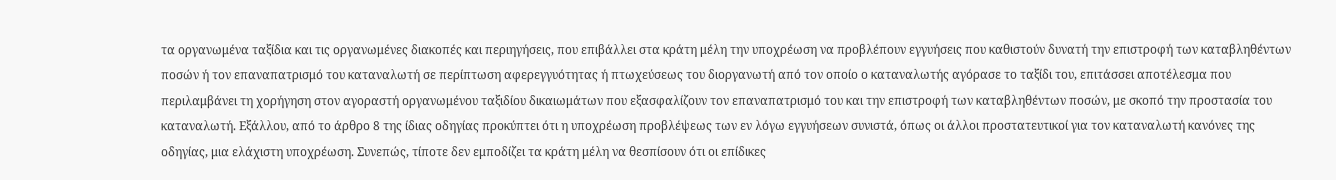τα οργανωμένα ταξίδια και τις οργανωμένες διακοπές και περιηγήσεις, που επιβάλλει στα κράτη μέλη την υποχρέωση να προβλέπουν εγγυήσεις που καθιστούν δυνατή την επιστροφή των καταβληθέντων ποσών ή τον επαναπατρισμό του καταναλωτή σε περίπτωση αφερεγγυότητας ή πτωχεύσεως του διοργανωτή από τον οποίο ο καταναλωτής αγόρασε το ταξίδι του, επιτάσσει αποτέλεσμα που περιλαμβάνει τη χορήγηση στον αγοραστή οργανωμένου ταξιδίου δικαιωμάτων που εξασφαλίζουν τον επαναπατρισμό του και την επιστροφή των καταβληθέντων ποσών, με σκοπό την προστασία του καταναλωτή. Εξάλλου, από το άρθρο 8 της ίδιας οδηγίας προκύπτει ότι η υποχρέωση προβλέψεως των εν λόγω εγγυήσεων συνιστά, όπως οι άλλοι προστατευτικοί για τον καταναλωτή κανόνες της οδηγίας, μια ελάχιστη υποχρέωση. Συνεπώς, τίποτε δεν εμποδίζει τα κράτη μέλη να θεσπίσουν ότι οι επίδικες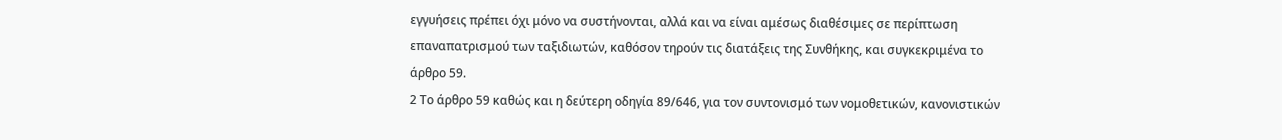εγγυήσεις πρέπει όχι μόνο να συστήνονται, αλλά και να είναι αμέσως διαθέσιμες σε περίπτωση επαναπατρισμού των ταξιδιωτών, καθόσον τηρούν τις διατάξεις της Συνθήκης, και συγκεκριμένα το άρθρο 59.
2 Το άρθρο 59 καθώς και η δεύτερη οδηγία 89/646, για τον συντονισμό των νομοθετικών, κανονιστικών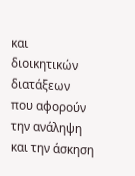και διοικητικών διατάξεων που αφορούν την ανάληψη και την άσκηση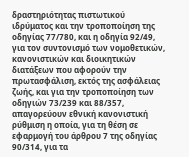δραστηριότητας πιστωτικού ιδρύματος και την τροποποίηση της οδηγίας 77/780, και η οδηγία 92/49, για τον συντονισμό των νομοθετικών, κανονιστικών και διοικητικών διατάξεων που αφορούν την πρωτασφάλιση, εκτός της ασφάλειας ζωής, και για την τροποποίηση των οδηγιών 73/239 και 88/357, απαγορεύουν εθνική κανονιστική ρύθμιση η οποία, για τη θέση σε εφαρμογή του άρθρου 7 της οδηγίας 90/314, για τα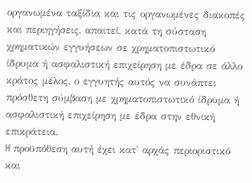οργανωμένα ταξίδια και τις οργανωμένες διακοπές και περιηγήσεις, απαιτεί, κατά τη σύσταση χρηματικών εγγυήσεων σε χρηματοπιστωτικό ίδρυμα ή ασφαλιστική επιχείρηση με έδρα σε άλλο κράτος μέλος, ο εγγυητής αυτός να συνάπτει πρόσθετη σύμβαση με χρηματοπιστωτικό ίδρυμα ή ασφαλιστική επιχείρηση με έδρα στην εθνική επικράτεια.
H προϋπόθεση αυτή έχει κατ' αρχάς περιοριστικό και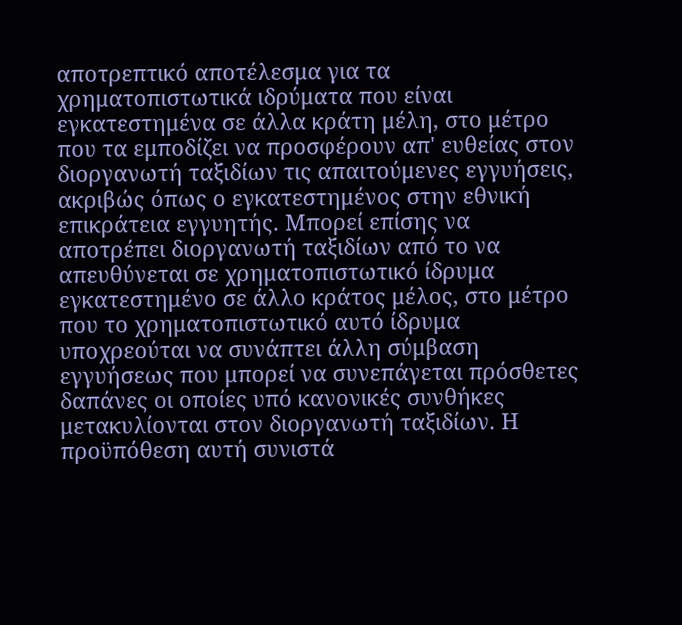αποτρεπτικό αποτέλεσμα για τα χρηματοπιστωτικά ιδρύματα που είναι εγκατεστημένα σε άλλα κράτη μέλη, στο μέτρο που τα εμποδίζει να προσφέρουν απ' ευθείας στον διοργανωτή ταξιδίων τις απαιτούμενες εγγυήσεις, ακριβώς όπως ο εγκατεστημένος στην εθνική επικράτεια εγγυητής. Μπορεί επίσης να αποτρέπει διοργανωτή ταξιδίων από το να απευθύνεται σε χρηματοπιστωτικό ίδρυμα εγκατεστημένο σε άλλο κράτος μέλος, στο μέτρο που το χρηματοπιστωτικό αυτό ίδρυμα υποχρεούται να συνάπτει άλλη σύμβαση εγγυήσεως που μπορεί να συνεπάγεται πρόσθετες δαπάνες οι οποίες υπό κανονικές συνθήκες μετακυλίονται στον διοργανωτή ταξιδίων. Η προϋπόθεση αυτή συνιστά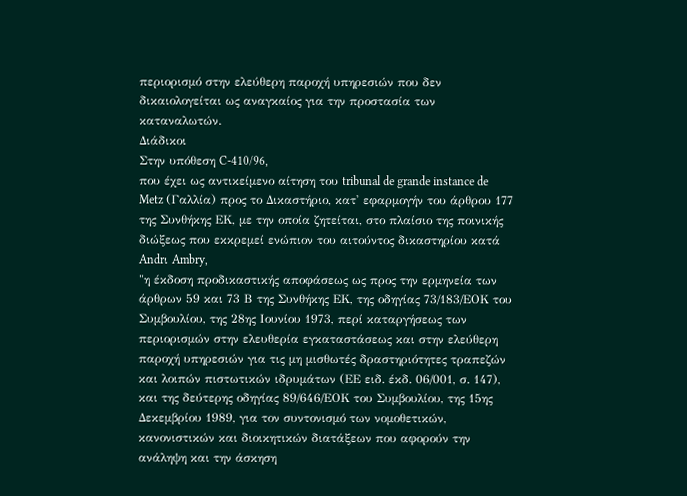περιορισμό στην ελεύθερη παροχή υπηρεσιών που δεν δικαιολογείται ως αναγκαίος για την προστασία των καταναλωτών.
Διάδικοι
Στην υπόθεση C-410/96,
που έχει ως αντικείμενο αίτηση του tribunal de grande instance de Metz (Γαλλία) προς το Δικαστήριο, κατ' εφαρμογήν του άρθρου 177 της Συνθήκης ΕΚ, με την οποία ζητείται, στο πλαίσιο της ποινικής διώξεως που εκκρεμεί ενώπιον του αιτούντος δικαστηρίου κατά
Andrι Ambry,
"η έκδοση προδικαστικής αποφάσεως ως προς την ερμηνεία των άρθρων 59 και 73 Β της Συνθήκης ΕΚ, της οδηγίας 73/183/ΕΟΚ του Συμβουλίου, της 28ης Ιουνίου 1973, περί καταργήσεως των περιορισμών στην ελευθερία εγκαταστάσεως και στην ελεύθερη παροχή υπηρεσιών για τις μη μισθωτές δραστηριότητες τραπεζών και λοιπών πιστωτικών ιδρυμάτων (ΕΕ ειδ. έκδ. 06/001, σ. 147), και της δεύτερης οδηγίας 89/646/ΕΟΚ του Συμβουλίου, της 15ης Δεκεμβρίου 1989, για τον συντονισμό των νομοθετικών, κανονιστικών και διοικητικών διατάξεων που αφορούν την ανάληψη και την άσκηση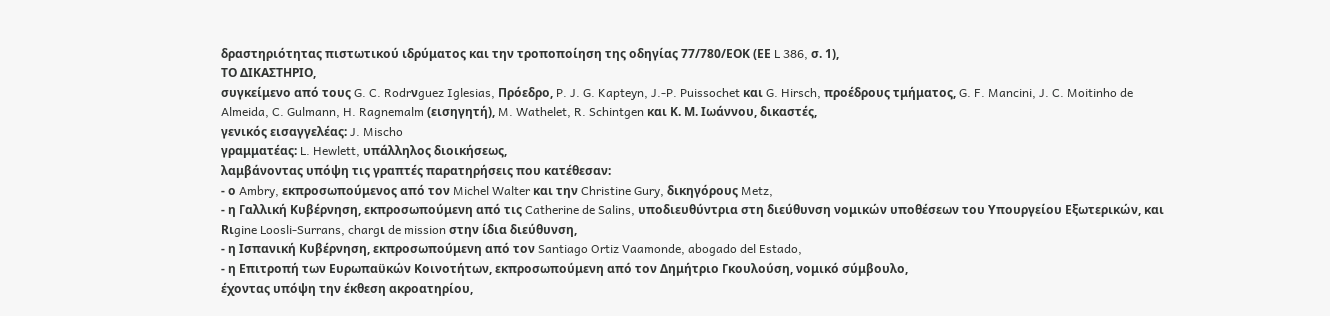δραστηριότητας πιστωτικού ιδρύματος και την τροποποίηση της οδηγίας 77/780/ΕΟΚ (ΕΕ L 386, σ. 1),
ΤΟ ΔΙΚΑΣΤΗΡΙΟ,
συγκείμενο από τους G. C. Rodrνguez Iglesias, Πρόεδρο, P. J. G. Kapteyn, J.-P. Puissochet και G. Hirsch, προέδρους τμήματος, G. F. Mancini, J. C. Moitinho de Almeida, C. Gulmann, H. Ragnemalm (εισηγητή), M. Wathelet, R. Schintgen και Κ. Μ. Ιωάννου, δικαστές,
γενικός εισαγγελέας: J. Mischo
γραμματέας: L. Hewlett, υπάλληλος διοικήσεως,
λαμβάνοντας υπόψη τις γραπτές παρατηρήσεις που κατέθεσαν:
- ο Ambry, εκπροσωπούμενος από τον Michel Walter και την Christine Gury, δικηγόρους Metz,
- η Γαλλική Κυβέρνηση, εκπροσωπούμενη από τις Catherine de Salins, υποδιευθύντρια στη διεύθυνση νομικών υποθέσεων του Υπουργείου Εξωτερικών, και Rιgine Loosli-Surrans, chargι de mission στην ίδια διεύθυνση,
- η Ισπανική Κυβέρνηση, εκπροσωπούμενη από τον Santiago Ortiz Vaamonde, abogado del Estado,
- η Επιτροπή των Ευρωπαϋκών Κοινοτήτων, εκπροσωπούμενη από τον Δημήτριο Γκουλούση, νομικό σύμβουλο,
έχοντας υπόψη την έκθεση ακροατηρίου,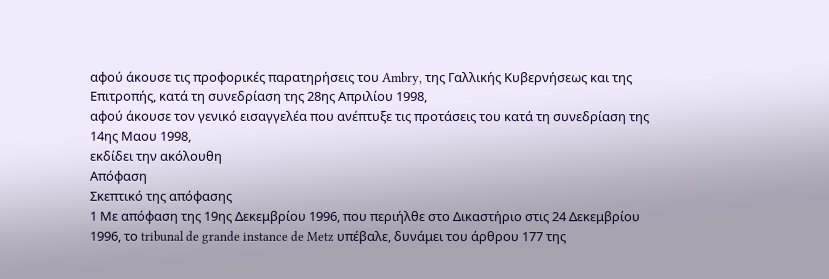αφού άκουσε τις προφορικές παρατηρήσεις του Ambry, της Γαλλικής Κυβερνήσεως και της Επιτροπής, κατά τη συνεδρίαση της 28ης Απριλίου 1998,
αφού άκουσε τον γενικό εισαγγελέα που ανέπτυξε τις προτάσεις του κατά τη συνεδρίαση της 14ης Μαου 1998,
εκδίδει την ακόλουθη
Απόφαση
Σκεπτικό της απόφασης
1 Με απόφαση της 19ης Δεκεμβρίου 1996, που περιήλθε στο Δικαστήριο στις 24 Δεκεμβρίου 1996, το tribunal de grande instance de Metz υπέβαλε, δυνάμει του άρθρου 177 της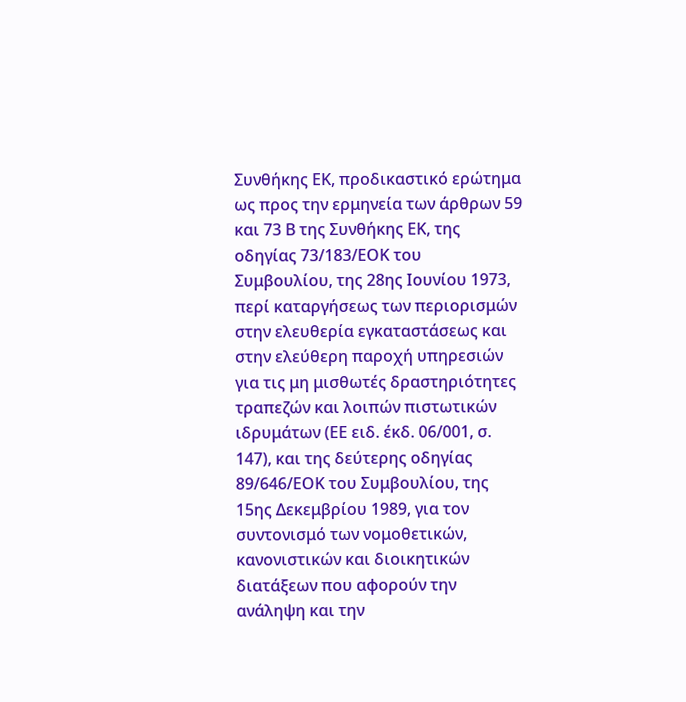Συνθήκης ΕΚ, προδικαστικό ερώτημα ως προς την ερμηνεία των άρθρων 59 και 73 Β της Συνθήκης ΕΚ, της οδηγίας 73/183/ΕΟΚ του Συμβουλίου, της 28ης Ιουνίου 1973, περί καταργήσεως των περιορισμών στην ελευθερία εγκαταστάσεως και στην ελεύθερη παροχή υπηρεσιών για τις μη μισθωτές δραστηριότητες τραπεζών και λοιπών πιστωτικών ιδρυμάτων (ΕΕ ειδ. έκδ. 06/001, σ. 147), και της δεύτερης οδηγίας 89/646/ΕΟΚ του Συμβουλίου, της 15ης Δεκεμβρίου 1989, για τον συντονισμό των νομοθετικών, κανονιστικών και διοικητικών διατάξεων που αφορούν την ανάληψη και την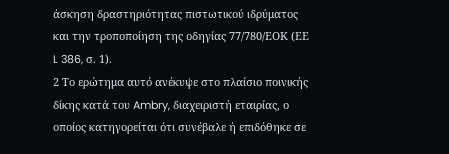άσκηση δραστηριότητας πιστωτικού ιδρύματος και την τροποποίηση της οδηγίας 77/780/ΕΟΚ (ΕΕ L 386, σ. 1).
2 Το ερώτημα αυτό ανέκυψε στο πλαίσιο ποινικής δίκης κατά του Ambry, διαχειριστή εταιρίας, ο οποίος κατηγορείται ότι συνέβαλε ή επιδόθηκε σε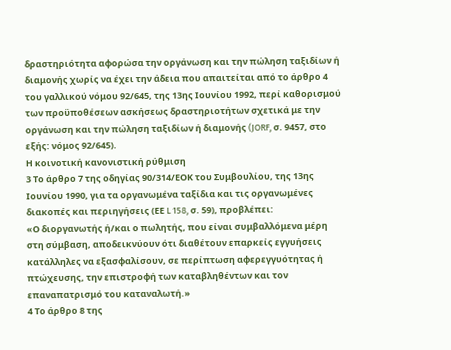δραστηριότητα αφορώσα την οργάνωση και την πώληση ταξιδίων ή διαμονής χωρίς να έχει την άδεια που απαιτείται από το άρθρο 4 του γαλλικού νόμου 92/645, της 13ης Ιουνίου 1992, περί καθορισμού των προϋποθέσεων ασκήσεως δραστηριοτήτων σχετικά με την οργάνωση και την πώληση ταξιδίων ή διαμονής (JORF, σ. 9457, στο εξής: νόμος 92/645).
Η κοινοτική κανονιστική ρύθμιση
3 Το άρθρο 7 της οδηγίας 90/314/ΕΟΚ του Συμβουλίου, της 13ης Ιουνίου 1990, για τα οργανωμένα ταξίδια και τις οργανωμένες διακοπές και περιηγήσεις (ΕΕ L 158, σ. 59), προβλέπει:
«Ο διοργανωτής ή/και ο πωλητής, που είναι συμβαλλόμενα μέρη στη σύμβαση, αποδεικνύουν ότι διαθέτουν επαρκείς εγγυήσεις κατάλληλες να εξασφαλίσουν, σε περίπτωση αφερεγγυότητας ή πτώχευσης, την επιστροφή των καταβληθέντων και τον επαναπατρισμό του καταναλωτή.»
4 Το άρθρο 8 της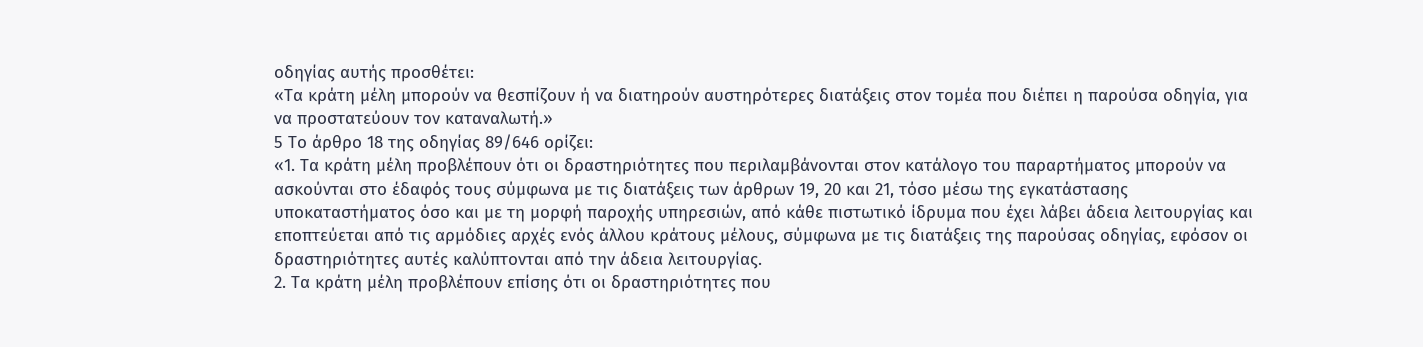οδηγίας αυτής προσθέτει:
«Τα κράτη μέλη μπορούν να θεσπίζουν ή να διατηρούν αυστηρότερες διατάξεις στον τομέα που διέπει η παρούσα οδηγία, για να προστατεύουν τον καταναλωτή.»
5 Το άρθρο 18 της οδηγίας 89/646 ορίζει:
«1. Τα κράτη μέλη προβλέπουν ότι οι δραστηριότητες που περιλαμβάνονται στον κατάλογο του παραρτήματος μπορούν να ασκούνται στο έδαφός τους σύμφωνα με τις διατάξεις των άρθρων 19, 20 και 21, τόσο μέσω της εγκατάστασης υποκαταστήματος όσο και με τη μορφή παροχής υπηρεσιών, από κάθε πιστωτικό ίδρυμα που έχει λάβει άδεια λειτουργίας και εποπτεύεται από τις αρμόδιες αρχές ενός άλλου κράτους μέλους, σύμφωνα με τις διατάξεις της παρούσας οδηγίας, εφόσον οι δραστηριότητες αυτές καλύπτονται από την άδεια λειτουργίας.
2. Τα κράτη μέλη προβλέπουν επίσης ότι οι δραστηριότητες που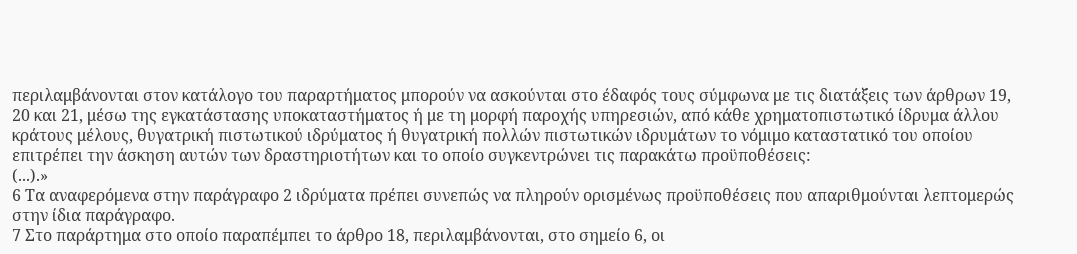περιλαμβάνονται στον κατάλογο του παραρτήματος μπορούν να ασκούνται στο έδαφός τους σύμφωνα με τις διατάξεις των άρθρων 19, 20 και 21, μέσω της εγκατάστασης υποκαταστήματος ή με τη μορφή παροχής υπηρεσιών, από κάθε χρηματοπιστωτικό ίδρυμα άλλου κράτους μέλους, θυγατρική πιστωτικού ιδρύματος ή θυγατρική πολλών πιστωτικών ιδρυμάτων το νόμιμο καταστατικό του οποίου επιτρέπει την άσκηση αυτών των δραστηριοτήτων και το οποίο συγκεντρώνει τις παρακάτω προϋποθέσεις:
(...).»
6 Τα αναφερόμενα στην παράγραφο 2 ιδρύματα πρέπει συνεπώς να πληρούν ορισμένως προϋποθέσεις που απαριθμούνται λεπτομερώς στην ίδια παράγραφο.
7 Στο παράρτημα στο οποίο παραπέμπει το άρθρο 18, περιλαμβάνονται, στο σημείο 6, οι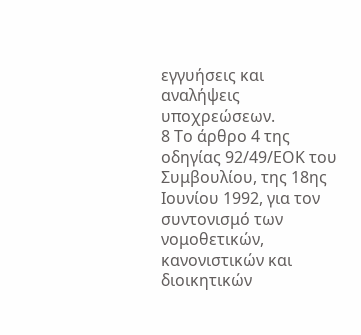εγγυήσεις και αναλήψεις υποχρεώσεων.
8 Το άρθρο 4 της οδηγίας 92/49/ΕΟΚ του Συμβουλίου, της 18ης Ιουνίου 1992, για τον συντονισμό των νομοθετικών, κανονιστικών και διοικητικών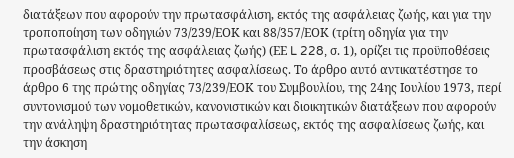διατάξεων που αφορούν την πρωτασφάλιση, εκτός της ασφάλειας ζωής, και για την τροποποίηση των οδηγιών 73/239/ΕΟΚ και 88/357/ΕΟΚ (τρίτη οδηγία για την πρωτασφάλιση εκτός της ασφάλειας ζωής) (ΕΕ L 228, σ. 1), ορίζει τις προϋποθέσεις προσβάσεως στις δραστηριότητες ασφαλίσεως. Το άρθρο αυτό αντικατέστησε το άρθρο 6 της πρώτης οδηγίας 73/239/ΕΟΚ του Συμβουλίου, της 24ης Ιουλίου 1973, περί συντονισμού των νομοθετικών, κανονιστικών και διοικητικών διατάξεων που αφορούν την ανάληψη δραστηριότητας πρωτασφαλίσεως, εκτός της ασφαλίσεως ζωής, και την άσκηση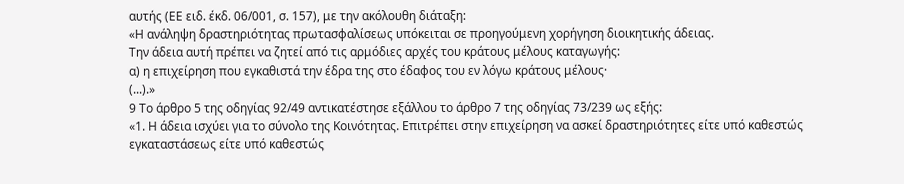αυτής (ΕΕ ειδ. έκδ. 06/001, σ. 157), με την ακόλουθη διάταξη:
«Η ανάληψη δραστηριότητας πρωτασφαλίσεως υπόκειται σε προηγούμενη χορήγηση διοικητικής άδειας.
Την άδεια αυτή πρέπει να ζητεί από τις αρμόδιες αρχές του κράτους μέλους καταγωγής:
α) η επιχείρηση που εγκαθιστά την έδρα της στο έδαφος του εν λόγω κράτους μέλους·
(...).»
9 Το άρθρο 5 της οδηγίας 92/49 αντικατέστησε εξάλλου το άρθρο 7 της οδηγίας 73/239 ως εξής:
«1. Η άδεια ισχύει για το σύνολο της Κοινότητας. Επιτρέπει στην επιχείρηση να ασκεί δραστηριότητες είτε υπό καθεστώς εγκαταστάσεως είτε υπό καθεστώς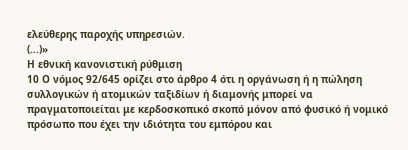ελεύθερης παροχής υπηρεσιών.
(...)»
Η εθνική κανονιστική ρύθμιση
10 Ο νόμος 92/645 ορίζει στο άρθρο 4 ότι η οργάνωση ή η πώληση συλλογικών ή ατομικών ταξιδίων ή διαμονής μπορεί να πραγματοποιείται με κερδοσκοπικό σκοπό μόνον από φυσικό ή νομικό πρόσωπο που έχει την ιδιότητα του εμπόρου και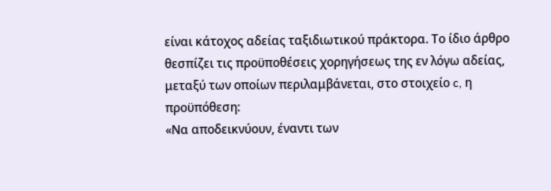είναι κάτοχος αδείας ταξιδιωτικού πράκτορα. Το ίδιο άρθρο θεσπίζει τις προϋποθέσεις χορηγήσεως της εν λόγω αδείας, μεταξύ των οποίων περιλαμβάνεται, στο στοιχείο c, η προϋπόθεση:
«Να αποδεικνύουν, έναντι των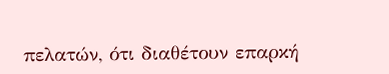πελατών, ότι διαθέτουν επαρκή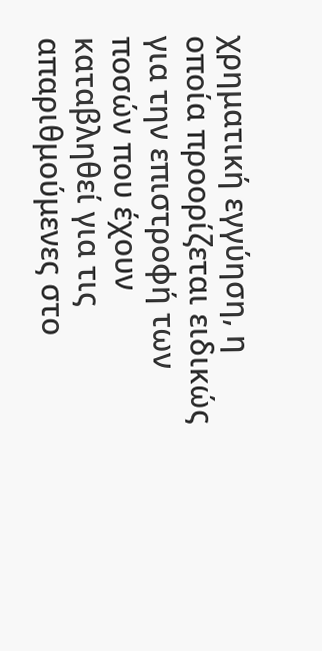χρηματική εγγύηση, η οποία προορίζεται ειδικώς για την επιστροφή των ποσών που έχουν καταβληθεί για τις απαριθμούμενες στο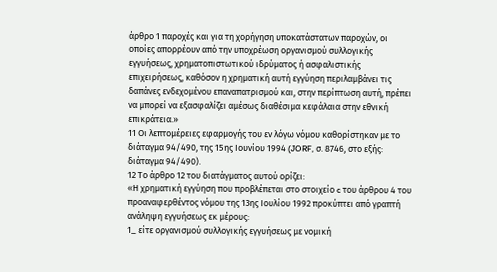άρθρο 1 παροχές και για τη χορήγηση υποκατάστατων παροχών, οι οποίες απορρέουν από την υποχρέωση οργανισμού συλλογικής εγγυήσεως, χρηματοπιστωτικού ιδρύματος ή ασφαλιστικής επιχειρήσεως, καθόσον η χρηματική αυτή εγγύηση περιλαμβάνει τις δαπάνες ενδεχομένου επαναπατρισμού και, στην περίπτωση αυτή, πρέπει να μπορεί να εξασφαλίζει αμέσως διαθέσιμα κεφάλαια στην εθνική επικράτεια.»
11 Οι λεπτομέρειες εφαρμογής του εν λόγω νόμου καθορίστηκαν με το διάταγμα 94/490, της 15ης Ιουνίου 1994 (JORF, σ. 8746, στο εξής: διάταγμα 94/490).
12 Το άρθρο 12 του διατάγματος αυτού ορίζει:
«Η χρηματική εγγύηση που προβλέπεται στο στοιχείο c του άρθρου 4 του προαναφερθέντος νόμου της 13ης Ιουλίου 1992 προκύπτει από γραπτή ανάληψη εγγυήσεως εκ μέρους:
1_ είτε οργανισμού συλλογικής εγγυήσεως με νομική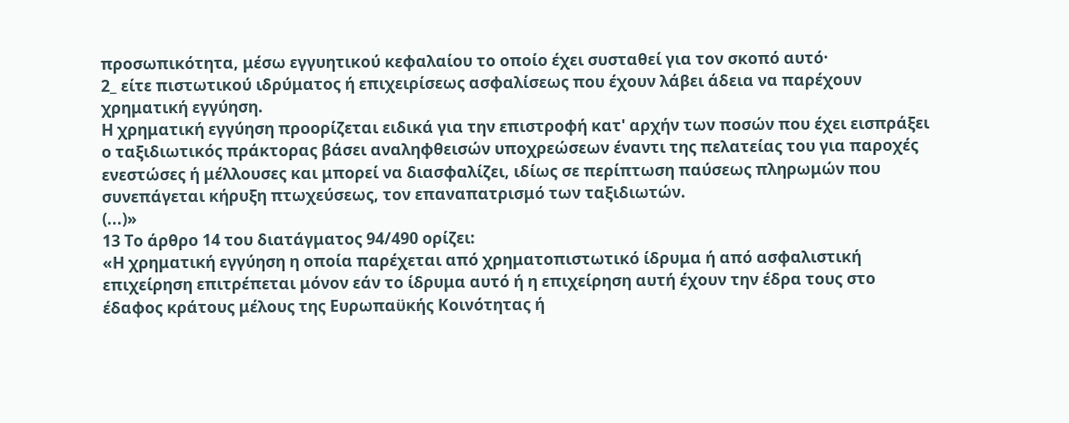προσωπικότητα, μέσω εγγυητικού κεφαλαίου το οποίο έχει συσταθεί για τον σκοπό αυτό·
2_ είτε πιστωτικού ιδρύματος ή επιχειρίσεως ασφαλίσεως που έχουν λάβει άδεια να παρέχουν χρηματική εγγύηση.
Η χρηματική εγγύηση προορίζεται ειδικά για την επιστροφή κατ' αρχήν των ποσών που έχει εισπράξει ο ταξιδιωτικός πράκτορας βάσει αναληφθεισών υποχρεώσεων έναντι της πελατείας του για παροχές ενεστώσες ή μέλλουσες και μπορεί να διασφαλίζει, ιδίως σε περίπτωση παύσεως πληρωμών που συνεπάγεται κήρυξη πτωχεύσεως, τον επαναπατρισμό των ταξιδιωτών.
(...)»
13 Το άρθρο 14 του διατάγματος 94/490 ορίζει:
«Η χρηματική εγγύηση η οποία παρέχεται από χρηματοπιστωτικό ίδρυμα ή από ασφαλιστική επιχείρηση επιτρέπεται μόνον εάν το ίδρυμα αυτό ή η επιχείρηση αυτή έχουν την έδρα τους στο έδαφος κράτους μέλους της Ευρωπαϋκής Κοινότητας ή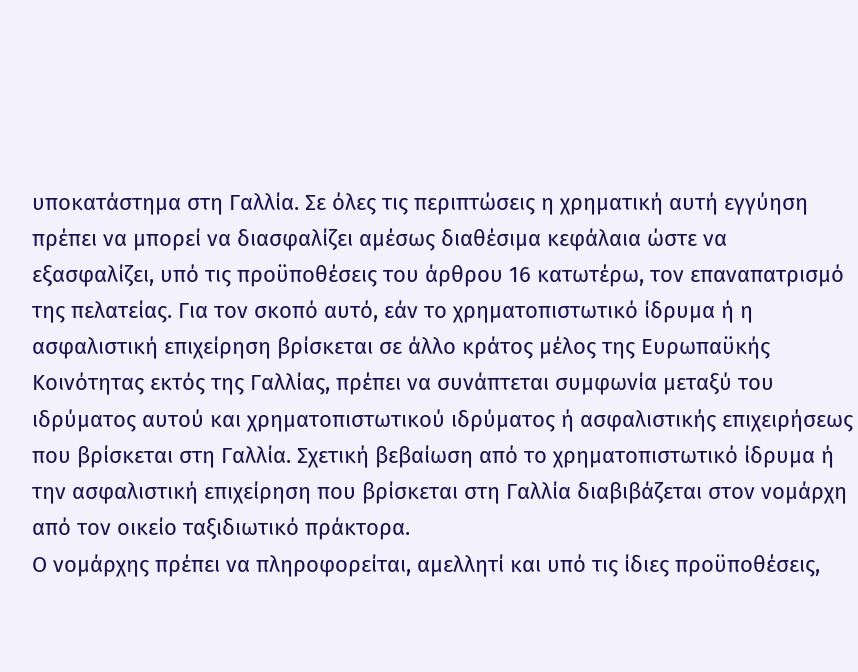υποκατάστημα στη Γαλλία. Σε όλες τις περιπτώσεις η χρηματική αυτή εγγύηση πρέπει να μπορεί να διασφαλίζει αμέσως διαθέσιμα κεφάλαια ώστε να εξασφαλίζει, υπό τις προϋποθέσεις του άρθρου 16 κατωτέρω, τον επαναπατρισμό της πελατείας. Για τον σκοπό αυτό, εάν το χρηματοπιστωτικό ίδρυμα ή η ασφαλιστική επιχείρηση βρίσκεται σε άλλο κράτος μέλος της Ευρωπαϋκής Κοινότητας εκτός της Γαλλίας, πρέπει να συνάπτεται συμφωνία μεταξύ του ιδρύματος αυτού και χρηματοπιστωτικού ιδρύματος ή ασφαλιστικής επιχειρήσεως που βρίσκεται στη Γαλλία. Σχετική βεβαίωση από το χρηματοπιστωτικό ίδρυμα ή την ασφαλιστική επιχείρηση που βρίσκεται στη Γαλλία διαβιβάζεται στον νομάρχη από τον οικείο ταξιδιωτικό πράκτορα.
Ο νομάρχης πρέπει να πληροφορείται, αμελλητί και υπό τις ίδιες προϋποθέσεις,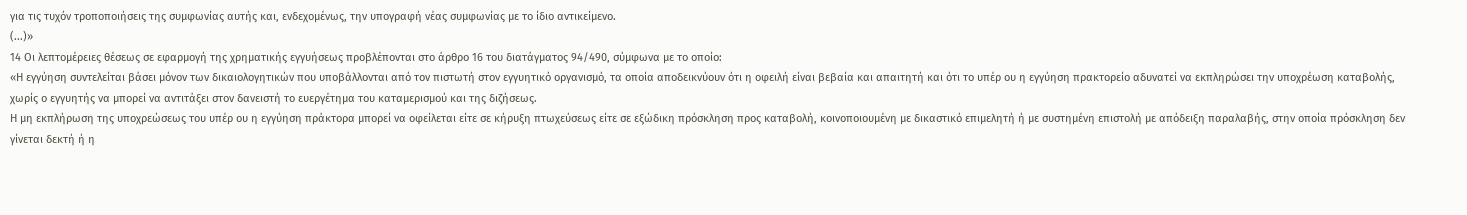για τις τυχόν τροποποιήσεις της συμφωνίας αυτής και, ενδεχομένως, την υπογραφή νέας συμφωνίας με το ίδιο αντικείμενο.
(...)»
14 Οι λεπτομέρειες θέσεως σε εφαρμογή της χρηματικής εγγυήσεως προβλέπονται στο άρθρο 16 του διατάγματος 94/490, σύμφωνα με το οποίο:
«Η εγγύηση συντελείται βάσει μόνον των δικαιολογητικών που υποβάλλονται από τον πιστωτή στον εγγυητικό οργανισμό, τα οποία αποδεικνύουν ότι η οφειλή είναι βεβαία και απαιτητή και ότι το υπέρ ου η εγγύηση πρακτορείο αδυνατεί να εκπληρώσει την υποχρέωση καταβολής, χωρίς ο εγγυητής να μπορεί να αντιτάξει στον δανειστή το ευεργέτημα του καταμερισμού και της διζήσεως.
Η μη εκπλήρωση της υποχρεώσεως του υπέρ ου η εγγύηση πράκτορα μπορεί να οφείλεται είτε σε κήρυξη πτωχεύσεως είτε σε εξώδικη πρόσκληση προς καταβολή, κοινοποιουμένη με δικαστικό επιμελητή ή με συστημένη επιστολή με απόδειξη παραλαβής, στην οποία πρόσκληση δεν γίνεται δεκτή ή η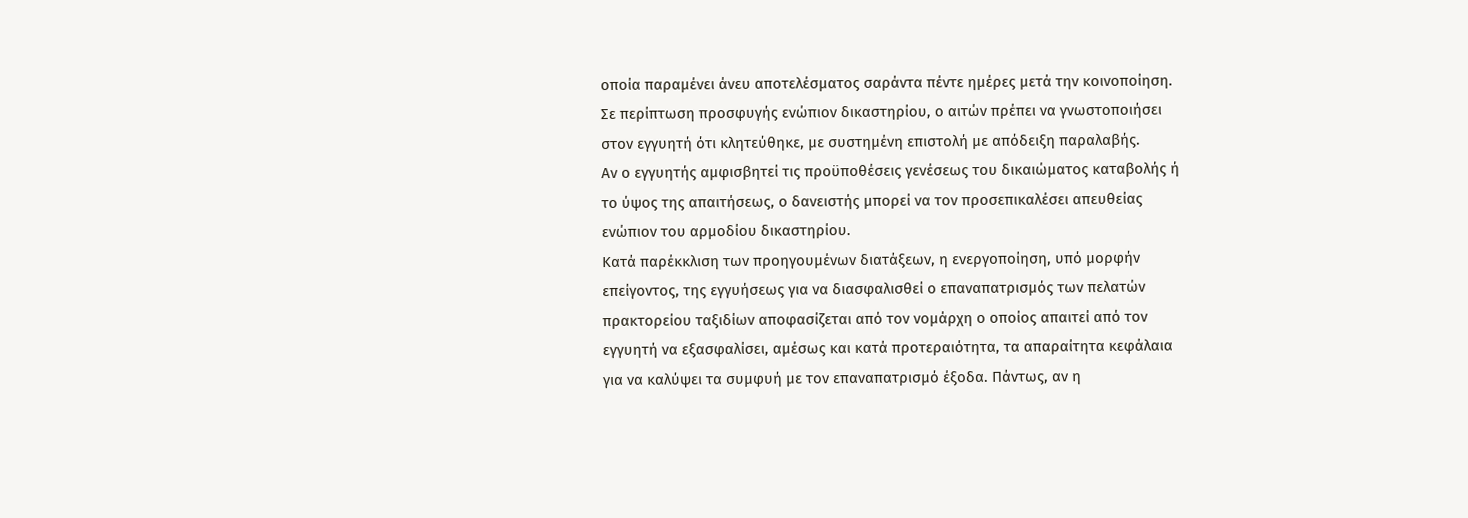οποία παραμένει άνευ αποτελέσματος σαράντα πέντε ημέρες μετά την κοινοποίηση.
Σε περίπτωση προσφυγής ενώπιον δικαστηρίου, ο αιτών πρέπει να γνωστοποιήσει στον εγγυητή ότι κλητεύθηκε, με συστημένη επιστολή με απόδειξη παραλαβής.
Αν ο εγγυητής αμφισβητεί τις προϋποθέσεις γενέσεως του δικαιώματος καταβολής ή το ύψος της απαιτήσεως, ο δανειστής μπορεί να τον προσεπικαλέσει απευθείας ενώπιον του αρμοδίου δικαστηρίου.
Κατά παρέκκλιση των προηγουμένων διατάξεων, η ενεργοποίηση, υπό μορφήν επείγοντος, της εγγυήσεως για να διασφαλισθεί ο επαναπατρισμός των πελατών πρακτορείου ταξιδίων αποφασίζεται από τον νομάρχη ο οποίος απαιτεί από τον εγγυητή να εξασφαλίσει, αμέσως και κατά προτεραιότητα, τα απαραίτητα κεφάλαια για να καλύψει τα συμφυή με τον επαναπατρισμό έξοδα. Πάντως, αν η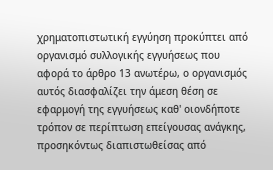χρηματοπιστωτική εγγύηση προκύπτει από οργανισμό συλλογικής εγγυήσεως που αφορά το άρθρο 13 ανωτέρω, ο οργανισμός αυτός διασφαλίζει την άμεση θέση σε εφαρμογή της εγγυήσεως καθ' οιονδήποτε τρόπον σε περίπτωση επείγουσας ανάγκης, προσηκόντως διαπιστωθείσας από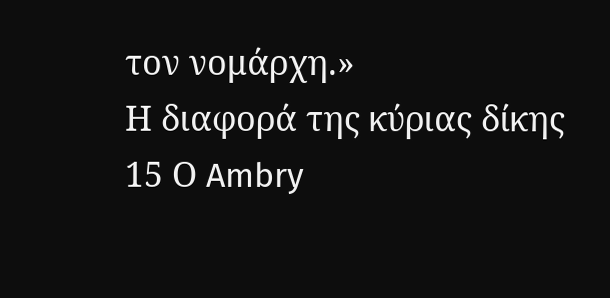τον νομάρχη.»
Η διαφορά της κύριας δίκης
15 Ο Ambry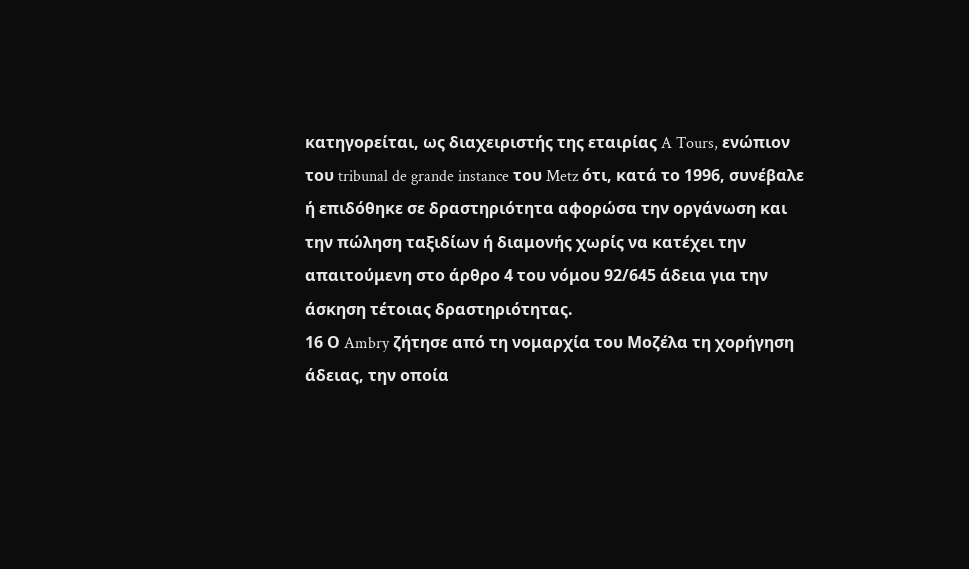κατηγορείται, ως διαχειριστής της εταιρίας A Tours, ενώπιον του tribunal de grande instance του Metz ότι, κατά το 1996, συνέβαλε ή επιδόθηκε σε δραστηριότητα αφορώσα την οργάνωση και την πώληση ταξιδίων ή διαμονής χωρίς να κατέχει την απαιτούμενη στο άρθρο 4 του νόμου 92/645 άδεια για την άσκηση τέτοιας δραστηριότητας.
16 Ο Ambry ζήτησε από τη νομαρχία του Μοζέλα τη χορήγηση άδειας, την οποία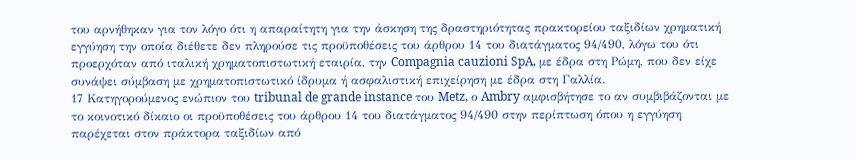του αρνήθηκαν για τον λόγο ότι η απαραίτητη για την άσκηση της δραστηριότητας πρακτορείου ταξιδίων χρηματική εγγύηση την οποία διέθετε δεν πληρούσε τις προϋποθέσεις του άρθρου 14 του διατάγματος 94/490, λόγω του ότι προερχόταν από ιταλική χρηματοπιστωτική εταιρία, την Compagnia cauzioni SpA, με έδρα στη Ρώμη, που δεν είχε συνάψει σύμβαση με χρηματοπιστωτικό ίδρυμα ή ασφαλιστική επιχείρηση με έδρα στη Γαλλία.
17 Κατηγορούμενος ενώπιον του tribunal de grande instance του Metz, ο Ambry αμφισβήτησε το αν συμβιβάζονται με το κοινοτικό δίκαιο οι προϋποθέσεις του άρθρου 14 του διατάγματος 94/490 στην περίπτωση όπου η εγγύηση παρέχεται στον πράκτορα ταξιδίων από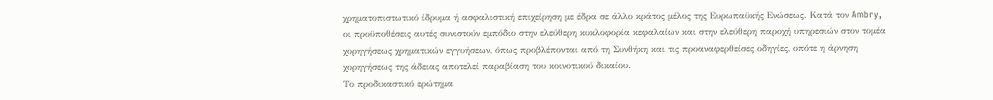χρηματοπιστωτικό ίδρυμα ή ασφαλιστική επιχείρηση με έδρα σε άλλο κράτος μέλος της Ευρωπαϋκής Ενώσεως. Κατά τον Ambry, οι προϋποθέσεις αυτές συνιστούν εμπόδιο στην ελεύθερη κυκλοφορία κεφαλαίων και στην ελεύθερη παροχή υπηρεσιών στον τομέα χορηγήσεως χρηματικών εγγυήσεων, όπως προβλέπονται από τη Συνθήκη και τις προαναφερθείσες οδηγίες, οπότε η άρνηση χορηγήσεως της άδειας αποτελεί παραβίαση του κοινοτικού δικαίου.
Το προδικαστικό ερώτημα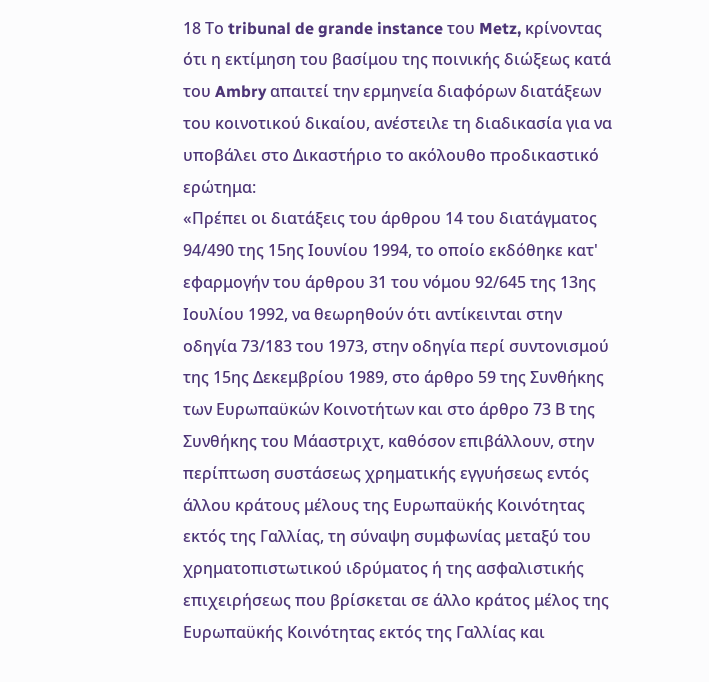18 Το tribunal de grande instance του Metz, κρίνοντας ότι η εκτίμηση του βασίμου της ποινικής διώξεως κατά του Ambry απαιτεί την ερμηνεία διαφόρων διατάξεων του κοινοτικού δικαίου, ανέστειλε τη διαδικασία για να υποβάλει στο Δικαστήριο το ακόλουθο προδικαστικό ερώτημα:
«Πρέπει οι διατάξεις του άρθρου 14 του διατάγματος 94/490 της 15ης Ιουνίου 1994, το οποίο εκδόθηκε κατ' εφαρμογήν του άρθρου 31 του νόμου 92/645 της 13ης Ιουλίου 1992, να θεωρηθούν ότι αντίκεινται στην οδηγία 73/183 του 1973, στην οδηγία περί συντονισμού της 15ης Δεκεμβρίου 1989, στο άρθρο 59 της Συνθήκης των Ευρωπαϋκών Κοινοτήτων και στο άρθρο 73 Β της Συνθήκης του Μάαστριχτ, καθόσον επιβάλλουν, στην περίπτωση συστάσεως χρηματικής εγγυήσεως εντός άλλου κράτους μέλους της Ευρωπαϋκής Κοινότητας εκτός της Γαλλίας, τη σύναψη συμφωνίας μεταξύ του χρηματοπιστωτικού ιδρύματος ή της ασφαλιστικής επιχειρήσεως που βρίσκεται σε άλλο κράτος μέλος της Ευρωπαϋκής Κοινότητας εκτός της Γαλλίας και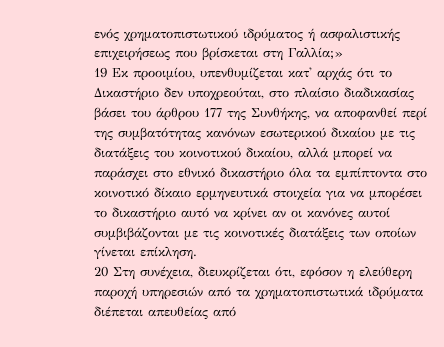ενός χρηματοπιστωτικού ιδρύματος ή ασφαλιστικής επιχειρήσεως που βρίσκεται στη Γαλλία;»
19 Εκ προοιμίου, υπενθυμίζεται κατ' αρχάς ότι το Δικαστήριο δεν υποχρεούται, στο πλαίσιο διαδικασίας βάσει του άρθρου 177 της Συνθήκης, να αποφανθεί περί της συμβατότητας κανόνων εσωτερικού δικαίου με τις διατάξεις του κοινοτικού δικαίου, αλλά μπορεί να παράσχει στο εθνικό δικαστήριο όλα τα εμπίπτοντα στο κοινοτικό δίκαιο ερμηνευτικά στοιχεία για να μπορέσει το δικαστήριο αυτό να κρίνει αν οι κανόνες αυτοί συμβιβάζονται με τις κοινοτικές διατάξεις των οποίων γίνεται επίκληση.
20 Στη συνέχεια, διευκρίζεται ότι, εφόσον η ελεύθερη παροχή υπηρεσιών από τα χρηματοπιστωτικά ιδρύματα διέπεται απευθείας από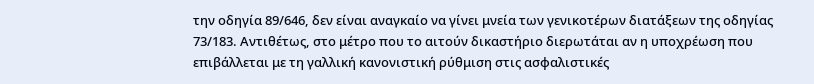την οδηγία 89/646, δεν είναι αναγκαίο να γίνει μνεία των γενικοτέρων διατάξεων της οδηγίας 73/183. Αντιθέτως, στο μέτρο που το αιτούν δικαστήριο διερωτάται αν η υποχρέωση που επιβάλλεται με τη γαλλική κανονιστική ρύθμιση στις ασφαλιστικές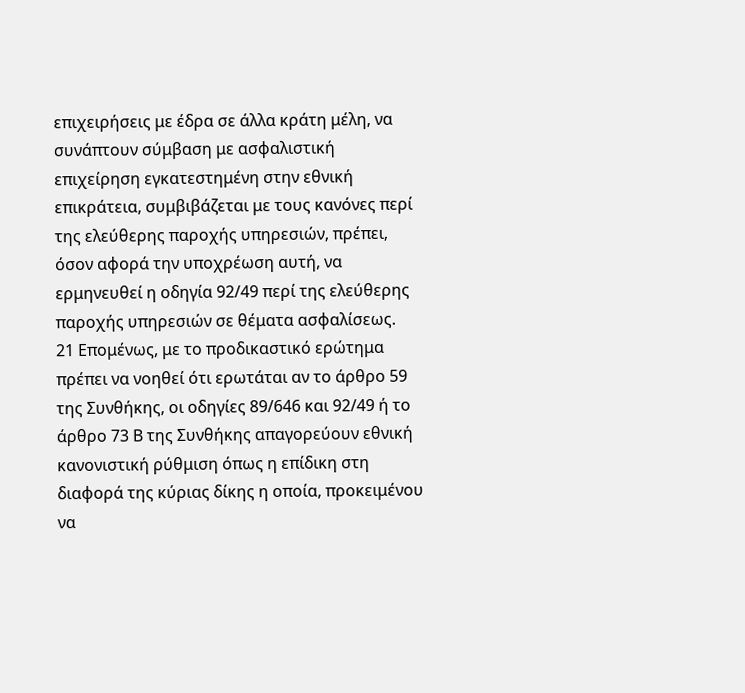επιχειρήσεις με έδρα σε άλλα κράτη μέλη, να συνάπτουν σύμβαση με ασφαλιστική επιχείρηση εγκατεστημένη στην εθνική επικράτεια, συμβιβάζεται με τους κανόνες περί της ελεύθερης παροχής υπηρεσιών, πρέπει, όσον αφορά την υποχρέωση αυτή, να ερμηνευθεί η οδηγία 92/49 περί της ελεύθερης παροχής υπηρεσιών σε θέματα ασφαλίσεως.
21 Επομένως, με το προδικαστικό ερώτημα πρέπει να νοηθεί ότι ερωτάται αν το άρθρο 59 της Συνθήκης, οι οδηγίες 89/646 και 92/49 ή το άρθρο 73 Β της Συνθήκης απαγορεύουν εθνική κανονιστική ρύθμιση όπως η επίδικη στη διαφορά της κύριας δίκης η οποία, προκειμένου να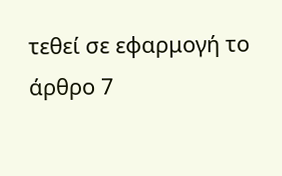τεθεί σε εφαρμογή το άρθρο 7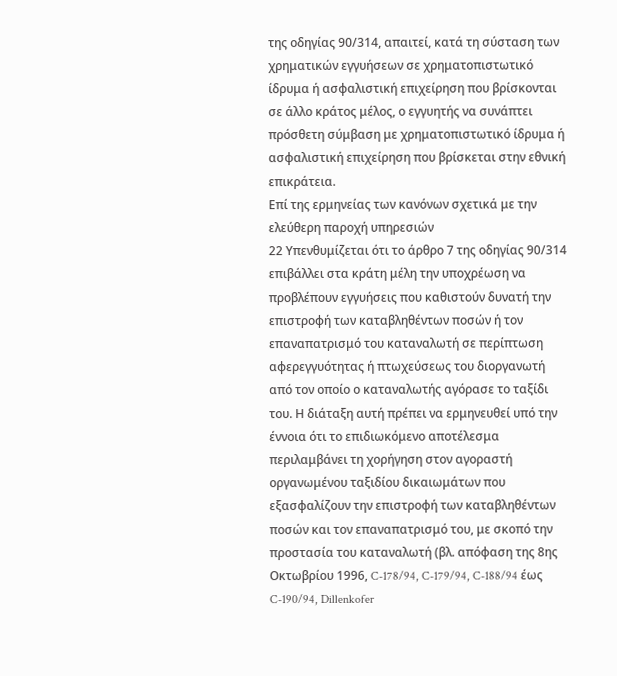της οδηγίας 90/314, απαιτεί, κατά τη σύσταση των χρηματικών εγγυήσεων σε χρηματοπιστωτικό ίδρυμα ή ασφαλιστική επιχείρηση που βρίσκονται σε άλλο κράτος μέλος, ο εγγυητής να συνάπτει πρόσθετη σύμβαση με χρηματοπιστωτικό ίδρυμα ή ασφαλιστική επιχείρηση που βρίσκεται στην εθνική επικράτεια.
Επί της ερμηνείας των κανόνων σχετικά με την ελεύθερη παροχή υπηρεσιών
22 Υπενθυμίζεται ότι το άρθρο 7 της οδηγίας 90/314 επιβάλλει στα κράτη μέλη την υποχρέωση να προβλέπουν εγγυήσεις που καθιστούν δυνατή την επιστροφή των καταβληθέντων ποσών ή τον επαναπατρισμό του καταναλωτή σε περίπτωση αφερεγγυότητας ή πτωχεύσεως του διοργανωτή από τον οποίο ο καταναλωτής αγόρασε το ταξίδι του. Η διάταξη αυτή πρέπει να ερμηνευθεί υπό την έννοια ότι το επιδιωκόμενο αποτέλεσμα περιλαμβάνει τη χορήγηση στον αγοραστή οργανωμένου ταξιδίου δικαιωμάτων που εξασφαλίζουν την επιστροφή των καταβληθέντων ποσών και τον επαναπατρισμό του, με σκοπό την προστασία του καταναλωτή (βλ. απόφαση της 8ης Οκτωβρίου 1996, C-178/94, C-179/94, C-188/94 έως C-190/94, Dillenkofer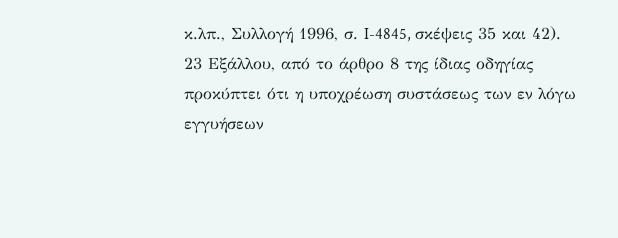κ.λπ., Συλλογή 1996, σ. I-4845, σκέψεις 35 και 42).
23 Εξάλλου, από το άρθρο 8 της ίδιας οδηγίας προκύπτει ότι η υποχρέωση συστάσεως των εν λόγω εγγυήσεων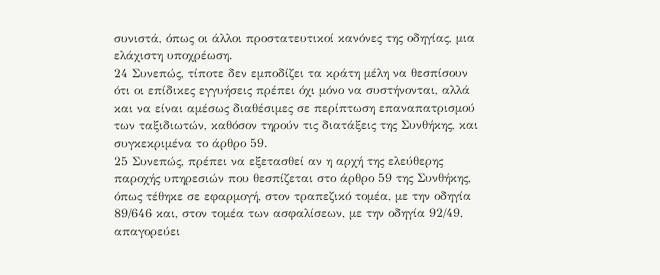συνιστά, όπως οι άλλοι προστατευτικοί κανόνες της οδηγίας, μια ελάχιστη υποχρέωση.
24 Συνεπώς, τίποτε δεν εμποδίζει τα κράτη μέλη να θεσπίσουν ότι οι επίδικες εγγυήσεις πρέπει όχι μόνο να συστήνονται, αλλά και να είναι αμέσως διαθέσιμες σε περίπτωση επαναπατρισμού των ταξιδιωτών, καθόσον τηρούν τις διατάξεις της Συνθήκης, και συγκεκριμένα το άρθρο 59.
25 Συνεπώς, πρέπει να εξετασθεί αν η αρχή της ελεύθερης παροχής υπηρεσιών που θεσπίζεται στο άρθρο 59 της Συνθήκης, όπως τέθηκε σε εφαρμογή, στον τραπεζικό τομέα, με την οδηγία 89/646 και, στον τομέα των ασφαλίσεων, με την οδηγία 92/49, απαγορεύει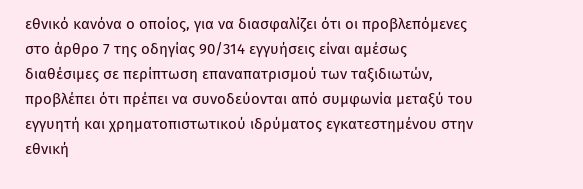εθνικό κανόνα ο οποίος, για να διασφαλίζει ότι οι προβλεπόμενες στο άρθρο 7 της οδηγίας 90/314 εγγυήσεις είναι αμέσως διαθέσιμες σε περίπτωση επαναπατρισμού των ταξιδιωτών, προβλέπει ότι πρέπει να συνοδεύονται από συμφωνία μεταξύ του εγγυητή και χρηματοπιστωτικού ιδρύματος εγκατεστημένου στην εθνική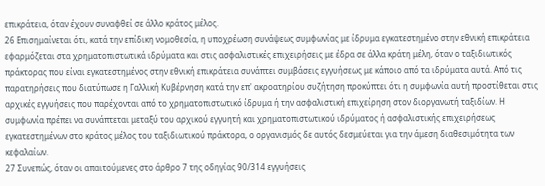επικράτεια, όταν έχουν συναφθεί σε άλλο κράτος μέλος.
26 Επισημαίνεται ότι, κατά την επίδικη νομοθεσία, η υποχρέωση συνάψεως συμφωνίας με ίδρυμα εγκατεστημένο στην εθνική επικράτεια εφαρμόζεται στα χρηματοπιστωτικά ιδρύματα και στις ασφαλιστικές επιχειρήσεις με έδρα σε άλλα κράτη μέλη, όταν ο ταξιδιωτικός πράκτορας που είναι εγκατεστημένος στην εθνική επικράτεια συνάπτει συμβάσεις εγγυήσεως με κάποιο από τα ιδρύματα αυτά. Από τις παρατηρήσεις που διατύπωσε η Γαλλική Κυβέρνηση κατά την επ' ακροατηρίου συζήτηση προκύπτει ότι η συμφωνία αυτή προστίθεται στις αρχικές εγγυήσεις που παρέχονται από το χρηματοπιστωτικό ίδρυμα ή την ασφαλιστική επιχείρηση στον διοργανωτή ταξιδίων. Η συμφωνία πρέπει να συνάπτεται μεταξύ του αρχικού εγγυητή και χρηματοπιστωτικού ιδρύματος ή ασφαλιστικής επιχειρήσεως εγκατεστημένων στο κράτος μέλος του ταξιδιωτικού πράκτορα, ο οργανισμός δε αυτός δεσμεύεται για την άμεση διαθεσιμότητα των κεφαλαίων.
27 Συνεπώς, όταν οι απαιτούμενες στο άρθρο 7 της οδηγίας 90/314 εγγυήσεις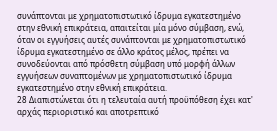συνάπτονται με χρηματοπιστωτικό ίδρυμα εγκατεστημένο στην εθνική επικράτεια, απαιτείται μία μόνο σύμβαση, ενώ, όταν οι εγγυήσεις αυτές συνάπτονται με χρηματοπιστωτικό ίδρυμα εγκατεστημένο σε άλλο κράτος μέλος, πρέπει να συνοδεύονται από πρόσθετη σύμβαση υπό μορφή άλλων εγγυήσεων συναπτομένων με χρηματοπιστωτικό ίδρυμα εγκατεστημένο στην εθνική επικράτεια.
28 Διαπιστώνεται ότι η τελευταία αυτή προϋπόθεση έχει κατ' αρχάς περιοριστικό και αποτρεπτικό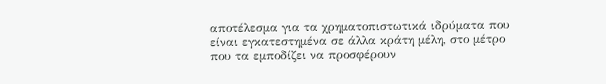αποτέλεσμα για τα χρηματοπιστωτικά ιδρύματα που είναι εγκατεστημένα σε άλλα κράτη μέλη, στο μέτρο που τα εμποδίζει να προσφέρουν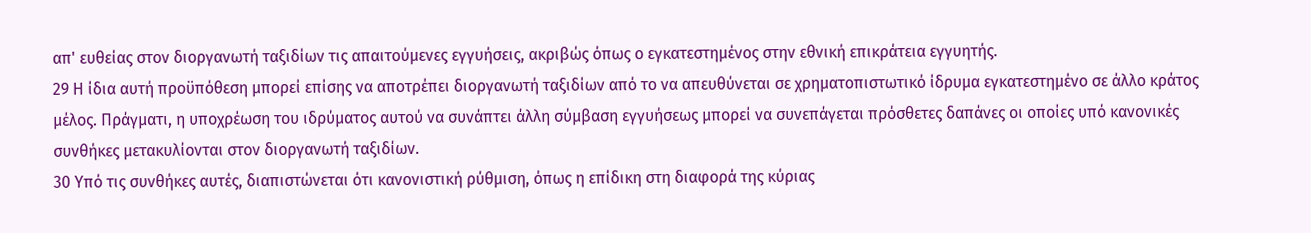απ' ευθείας στον διοργανωτή ταξιδίων τις απαιτούμενες εγγυήσεις, ακριβώς όπως ο εγκατεστημένος στην εθνική επικράτεια εγγυητής.
29 Η ίδια αυτή προϋπόθεση μπορεί επίσης να αποτρέπει διοργανωτή ταξιδίων από το να απευθύνεται σε χρηματοπιστωτικό ίδρυμα εγκατεστημένο σε άλλο κράτος μέλος. Πράγματι, η υποχρέωση του ιδρύματος αυτού να συνάπτει άλλη σύμβαση εγγυήσεως μπορεί να συνεπάγεται πρόσθετες δαπάνες οι οποίες υπό κανονικές συνθήκες μετακυλίονται στον διοργανωτή ταξιδίων.
30 Υπό τις συνθήκες αυτές, διαπιστώνεται ότι κανονιστική ρύθμιση, όπως η επίδικη στη διαφορά της κύριας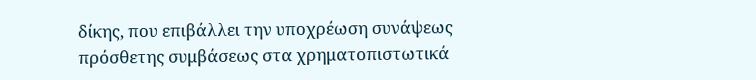δίκης, που επιβάλλει την υποχρέωση συνάψεως πρόσθετης συμβάσεως στα χρηματοπιστωτικά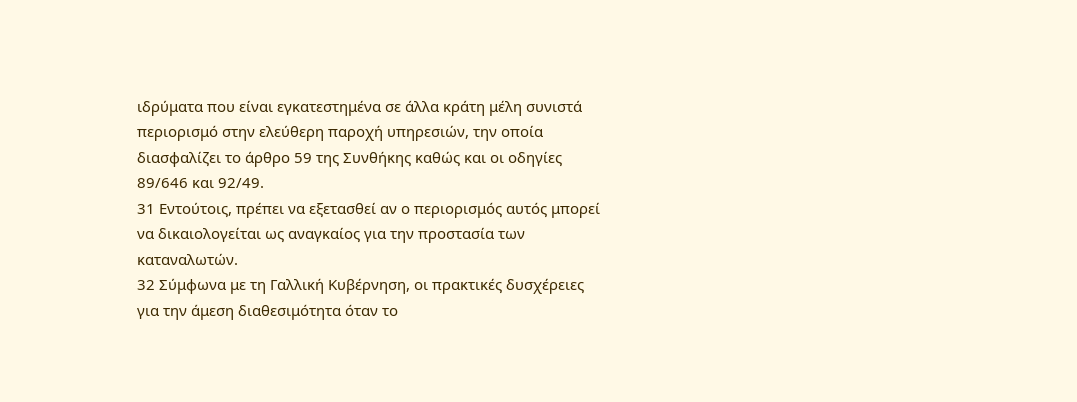ιδρύματα που είναι εγκατεστημένα σε άλλα κράτη μέλη συνιστά περιορισμό στην ελεύθερη παροχή υπηρεσιών, την οποία διασφαλίζει το άρθρο 59 της Συνθήκης καθώς και οι οδηγίες 89/646 και 92/49.
31 Εντούτοις, πρέπει να εξετασθεί αν ο περιορισμός αυτός μπορεί να δικαιολογείται ως αναγκαίος για την προστασία των καταναλωτών.
32 Σύμφωνα με τη Γαλλική Κυβέρνηση, οι πρακτικές δυσχέρειες για την άμεση διαθεσιμότητα όταν το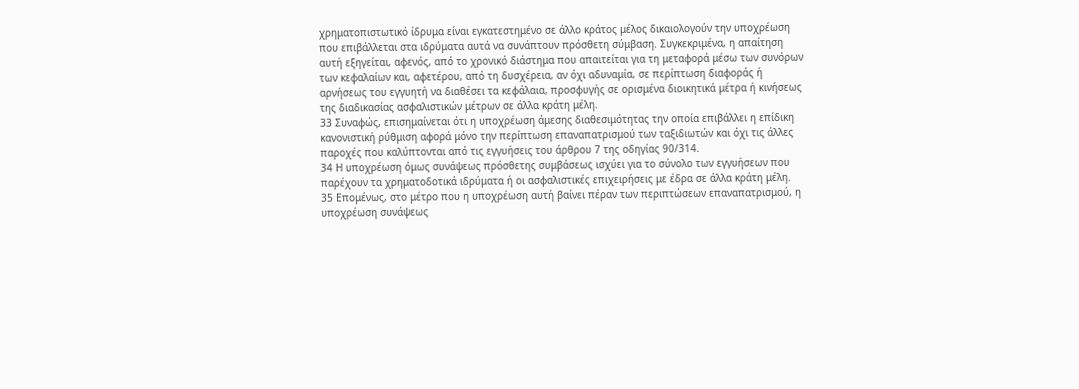χρηματοπιστωτικό ίδρυμα είναι εγκατεστημένο σε άλλο κράτος μέλος δικαιολογούν την υποχρέωση που επιβάλλεται στα ιδρύματα αυτά να συνάπτουν πρόσθετη σύμβαση. Συγκεκριμένα, η απαίτηση αυτή εξηγείται, αφενός, από το χρονικό διάστημα που απαιτείται για τη μεταφορά μέσω των συνόρων των κεφαλαίων και, αφετέρου, από τη δυσχέρεια, αν όχι αδυναμία, σε περίπτωση διαφοράς ή αρνήσεως του εγγυητή να διαθέσει τα κεφάλαια, προσφυγής σε ορισμένα διοικητικά μέτρα ή κινήσεως της διαδικασίας ασφαλιστικών μέτρων σε άλλα κράτη μέλη.
33 Συναφώς, επισημαίνεται ότι η υποχρέωση άμεσης διαθεσιμότητας την οποία επιβάλλει η επίδικη κανονιστική ρύθμιση αφορά μόνο την περίπτωση επαναπατρισμού των ταξιδιωτών και όχι τις άλλες παροχές που καλύπτονται από τις εγγυήσεις του άρθρου 7 της οδηγίας 90/314.
34 Η υποχρέωση όμως συνάψεως πρόσθετης συμβάσεως ισχύει για το σύνολο των εγγυήσεων που παρέχουν τα χρηματοδοτικά ιδρύματα ή οι ασφαλιστικές επιχειρήσεις με έδρα σε άλλα κράτη μέλη.
35 Επομένως, στο μέτρο που η υποχρέωση αυτή βαίνει πέραν των περιπτώσεων επαναπατρισμού, η υποχρέωση συνάψεως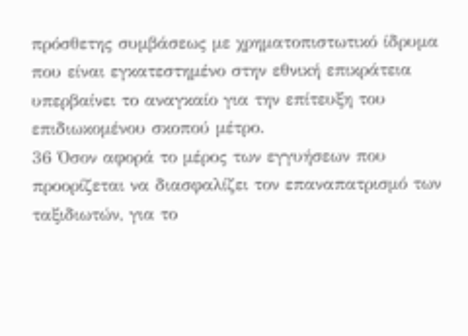πρόσθετης συμβάσεως με χρηματοπιστωτικό ίδρυμα που είναι εγκατεστημένο στην εθνική επικράτεια υπερβαίνει το αναγκαίο για την επίτευξη του επιδιωκομένου σκοπού μέτρο.
36 Όσον αφορά το μέρος των εγγυήσεων που προορίζεται να διασφαλίζει τον επαναπατρισμό των ταξιδιωτών, για το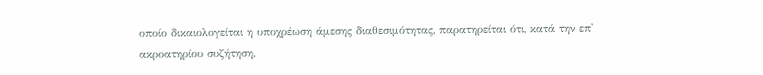οποίο δικαιολογείται η υποχρέωση άμεσης διαθεσιμότητας, παρατηρείται ότι, κατά την επ' ακροατηρίου συζήτηση,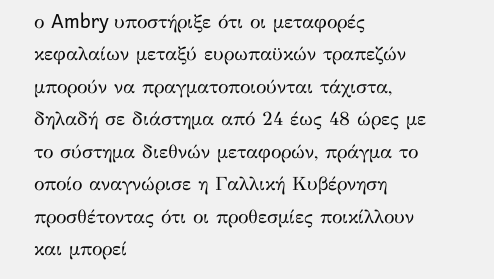ο Ambry υποστήριξε ότι οι μεταφορές κεφαλαίων μεταξύ ευρωπαϋκών τραπεζών μπορούν να πραγματοποιούνται τάχιστα, δηλαδή σε διάστημα από 24 έως 48 ώρες με το σύστημα διεθνών μεταφορών, πράγμα το οποίο αναγνώρισε η Γαλλική Κυβέρνηση προσθέτοντας ότι οι προθεσμίες ποικίλλουν και μπορεί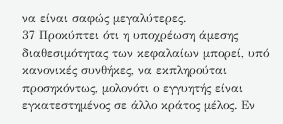να είναι σαφώς μεγαλύτερες.
37 Προκύπτει ότι η υποχρέωση άμεσης διαθεσιμότητας των κεφαλαίων μπορεί, υπό κανονικές συνθήκες, να εκπληρούται προσηκόντως, μολονότι ο εγγυητής είναι εγκατεστημένος σε άλλο κράτος μέλος. Εν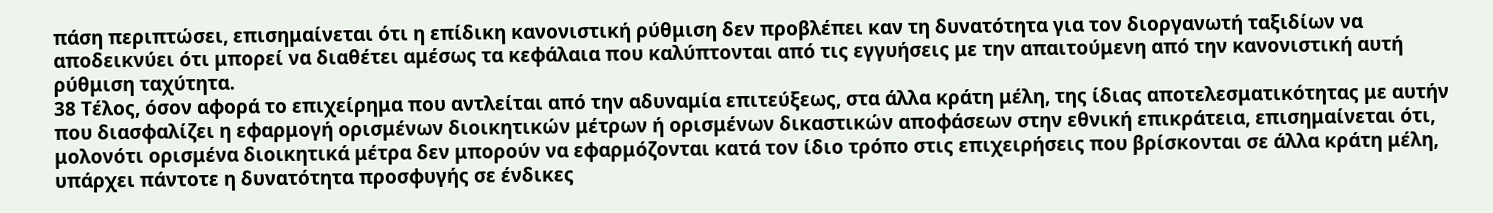πάση περιπτώσει, επισημαίνεται ότι η επίδικη κανονιστική ρύθμιση δεν προβλέπει καν τη δυνατότητα για τον διοργανωτή ταξιδίων να αποδεικνύει ότι μπορεί να διαθέτει αμέσως τα κεφάλαια που καλύπτονται από τις εγγυήσεις με την απαιτούμενη από την κανονιστική αυτή ρύθμιση ταχύτητα.
38 Τέλος, όσον αφορά το επιχείρημα που αντλείται από την αδυναμία επιτεύξεως, στα άλλα κράτη μέλη, της ίδιας αποτελεσματικότητας με αυτήν που διασφαλίζει η εφαρμογή ορισμένων διοικητικών μέτρων ή ορισμένων δικαστικών αποφάσεων στην εθνική επικράτεια, επισημαίνεται ότι, μολονότι ορισμένα διοικητικά μέτρα δεν μπορούν να εφαρμόζονται κατά τον ίδιο τρόπο στις επιχειρήσεις που βρίσκονται σε άλλα κράτη μέλη, υπάρχει πάντοτε η δυνατότητα προσφυγής σε ένδικες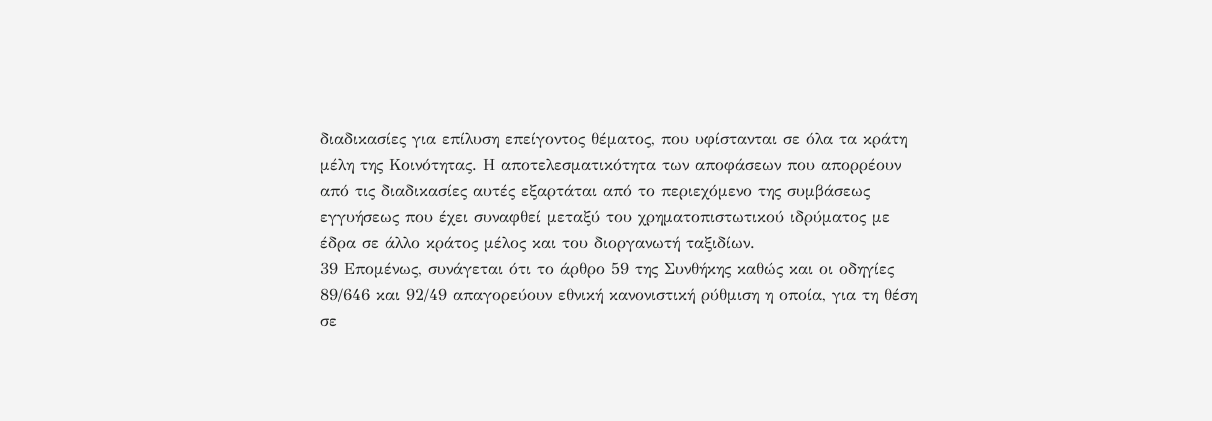διαδικασίες για επίλυση επείγοντος θέματος, που υφίστανται σε όλα τα κράτη μέλη της Κοινότητας. Η αποτελεσματικότητα των αποφάσεων που απορρέουν από τις διαδικασίες αυτές εξαρτάται από το περιεχόμενο της συμβάσεως εγγυήσεως που έχει συναφθεί μεταξύ του χρηματοπιστωτικού ιδρύματος με έδρα σε άλλο κράτος μέλος και του διοργανωτή ταξιδίων.
39 Επομένως, συνάγεται ότι το άρθρο 59 της Συνθήκης καθώς και οι οδηγίες 89/646 και 92/49 απαγορεύουν εθνική κανονιστική ρύθμιση η οποία, για τη θέση σε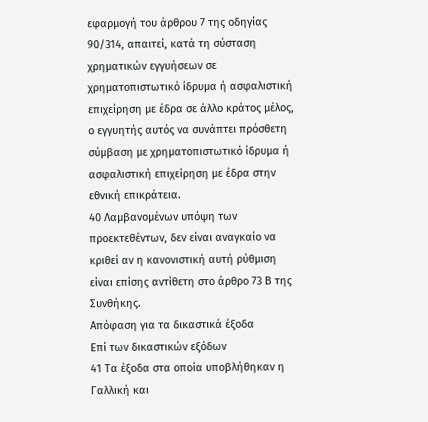εφαρμογή του άρθρου 7 της οδηγίας 90/314, απαιτεί, κατά τη σύσταση χρηματικών εγγυήσεων σε χρηματοπιστωτικό ίδρυμα ή ασφαλιστική επιχείρηση με έδρα σε άλλο κράτος μέλος, ο εγγυητής αυτός να συνάπτει πρόσθετη σύμβαση με χρηματοπιστωτικό ίδρυμα ή ασφαλιστική επιχείρηση με έδρα στην εθνική επικράτεια.
40 Λαμβανομένων υπόψη των προεκτεθέντων, δεν είναι αναγκαίο να κριθεί αν η κανονιστική αυτή ρύθμιση είναι επίσης αντίθετη στο άρθρο 73 Β της Συνθήκης.
Απόφαση για τα δικαστικά έξοδα
Επί των δικαστικών εξόδων
41 Τα έξοδα στα οποία υποβλήθηκαν η Γαλλική και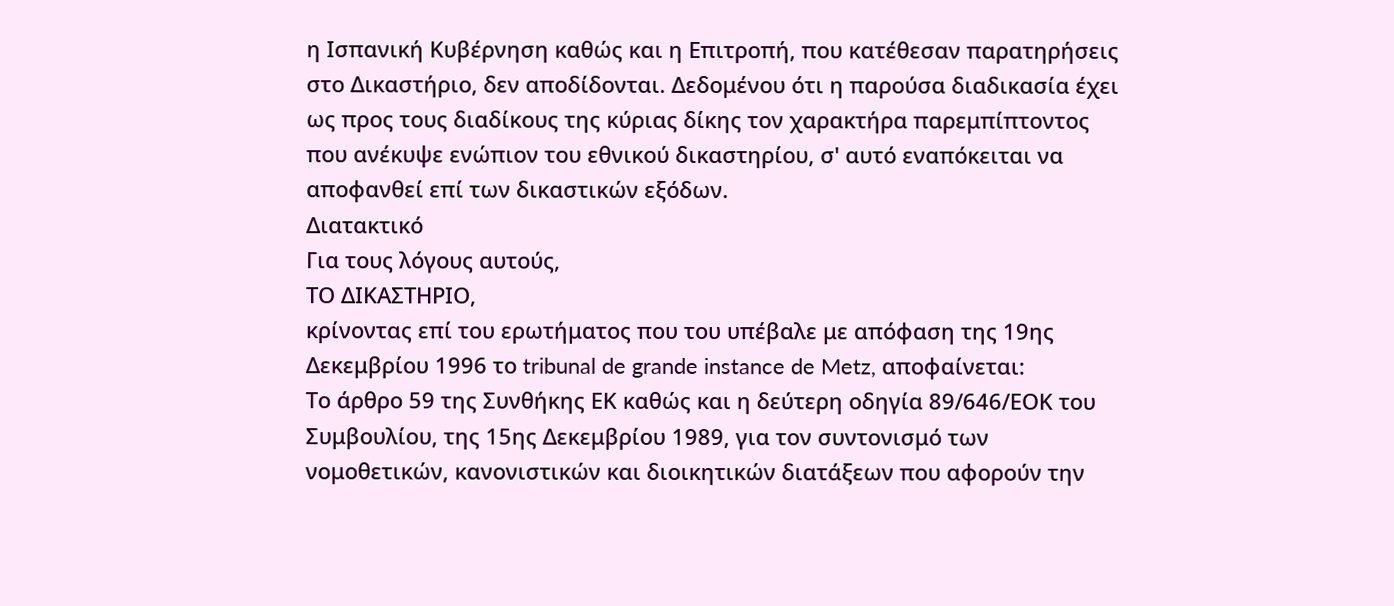η Ισπανική Κυβέρνηση καθώς και η Επιτροπή, που κατέθεσαν παρατηρήσεις στο Δικαστήριο, δεν αποδίδονται. Δεδομένου ότι η παρούσα διαδικασία έχει ως προς τους διαδίκους της κύριας δίκης τον χαρακτήρα παρεμπίπτοντος που ανέκυψε ενώπιον του εθνικού δικαστηρίου, σ' αυτό εναπόκειται να αποφανθεί επί των δικαστικών εξόδων.
Διατακτικό
Για τους λόγους αυτούς,
ΤΟ ΔΙΚΑΣΤΗΡΙΟ,
κρίνοντας επί του ερωτήματος που του υπέβαλε με απόφαση της 19ης Δεκεμβρίου 1996 το tribunal de grande instance de Metz, αποφαίνεται:
Το άρθρο 59 της Συνθήκης ΕΚ καθώς και η δεύτερη οδηγία 89/646/ΕΟΚ του Συμβουλίου, της 15ης Δεκεμβρίου 1989, για τον συντονισμό των νομοθετικών, κανονιστικών και διοικητικών διατάξεων που αφορούν την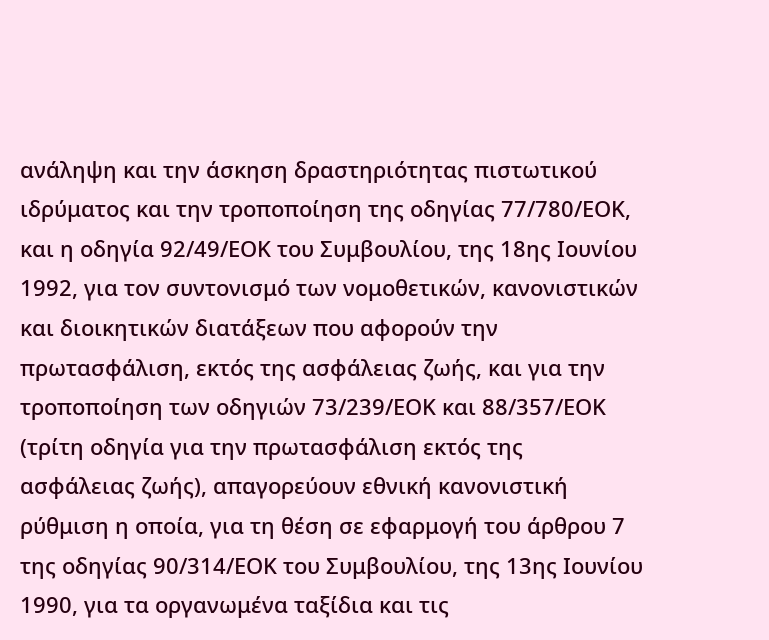ανάληψη και την άσκηση δραστηριότητας πιστωτικού ιδρύματος και την τροποποίηση της οδηγίας 77/780/ΕΟΚ, και η οδηγία 92/49/ΕΟΚ του Συμβουλίου, της 18ης Ιουνίου 1992, για τον συντονισμό των νομοθετικών, κανονιστικών και διοικητικών διατάξεων που αφορούν την πρωτασφάλιση, εκτός της ασφάλειας ζωής, και για την τροποποίηση των οδηγιών 73/239/ΕΟΚ και 88/357/ΕΟΚ (τρίτη οδηγία για την πρωτασφάλιση εκτός της ασφάλειας ζωής), απαγορεύουν εθνική κανονιστική ρύθμιση η οποία, για τη θέση σε εφαρμογή του άρθρου 7 της οδηγίας 90/314/ΕΟΚ του Συμβουλίου, της 13ης Ιουνίου 1990, για τα οργανωμένα ταξίδια και τις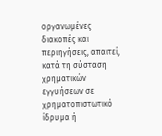οργανωμένες διακοπές και περιηγήσεις, απαιτεί, κατά τη σύσταση χρηματικών εγγυήσεων σε χρηματοπιστωτικό ίδρυμα ή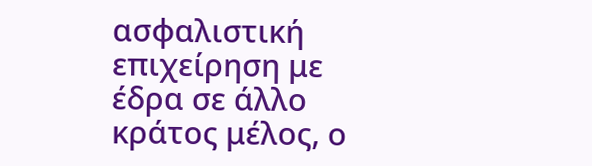ασφαλιστική επιχείρηση με έδρα σε άλλο κράτος μέλος, ο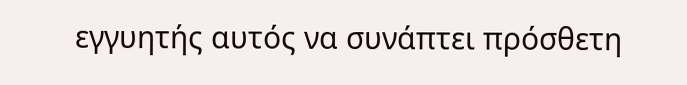εγγυητής αυτός να συνάπτει πρόσθετη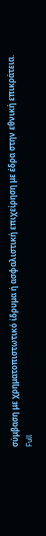σύμβαση με χρηματοπιστωτικό ίδρυμα ή ασφαλιστική επιχείρηση με έδρα στην εθνική επικράτεια.
Full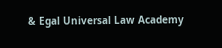& Egal Universal Law Academy